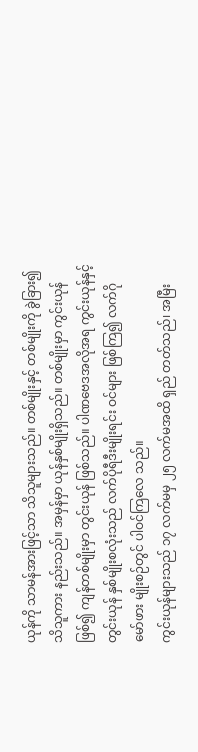ယုန်ကို သာမန်အားဖြင့်သာ သိသူများသည်။ တစ်မျိုးနှင့် တစ်မျိုးကို ခွဲခြား၍ သိသူကား နည်းသည်။ အမှန်မှာ ယုန်နှစ်မျိုးရှိသည်။ တစ်မျိုးမှာ ကွင်းယုန်ဖြစ်၍ ကျန်တစ်မျိုးမှာ တွင်းယုန် ဖြစ်သည်။ ပါဏဗေဒအလိုအရ ကွင်းယုန်နှင့် တွင်းယုန် နှစ်မျိုးစလုံးသည် လက်ပိုရီဒီးမျိုးရင်း ဝင်များ ဖြစ်ကြ၍ လက်ဂိုမော်ဖား မျိုးစဉ်တွင် ပါဝင်ကြလေ သည်။
ကွင်းယုန်များသည် ၁၇ လက်မမှ ၂၅ လက်မအထိ ရှည် တတ်သည်၊ အမြီး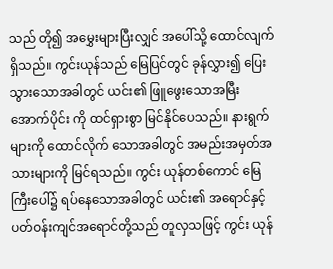သည် တို၍ အမွှေးများပြီးလျှင် အပေါ်သို့ ထောင်လျက်ရှိသည်။ ကွင်းယုန်သည် မြေပြင်တွင် ခုန်လွှား၍ ပြေးသွားသောအခါတွင် ယင်း၏ ဖြူဖွေးသောအမြီးအောက်ပိုင်း ကို ထင်ရှားစွာ မြင်နိုင်ပေသည်။ နားရွက်များကို ထောင်လိုက် သောအခါတွင် အမည်းအမှတ်အသားများကို မြင်ရသည်။ ကွင်း ယုန်တစ်ကောင် မြေကြီးပေါ်၌ ရပ်နေသောအခါတွင် ယင်း၏ အရောင်နှင့် ပတ်ဝန်းကျင်အရောင်တို့သည် တူလှသဖြင့် ကွင်း ယုန်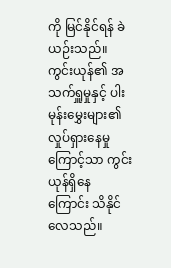ကို မြင်နိုင်ရန် ခဲယဉ်းသည်။ ကွင်းယုန်၏ အသက်ရှူမှုနှင့် ပါးမုန်းမွှေးများ၏ လှုပ်ရှားနေမှုကြောင့်သာ ကွင်းယုန်ရှိနေ ကြောင်း သိနိုင်လေသည်။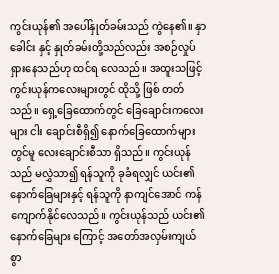ကွင်းယုန်၏ အပေါ်နှုတ်ခမ်းသည် ကွဲနေ၏။ နှာခေါင်း နှင့် နှုတ်ခမ်းတို့သည်လည်း အစဉ်လှုပ်ရှားနေသည်ဟု ထင်ရ လေသည်။ အထူးသဖြင့် ကွင်းယုန်ကလေးများတွင် ထိုသို့ ဖြစ် တတ်သည်။ ရှေ့ခြေထောက်တွင် ခြေချောင်းကလေးများ ငါး ချောင်းစီရှိ၍ နောက်ခြေထောက်များတွင်မူ လေးချောင်းစီသာ ရှိသည်။ ကွင်းယုန်သည် မလွှဲသာ၍ ရန်သူကို ခုခံရလျှင် ယင်း၏နောက်ခြေများနှင့် ရန်သူကို နာကျင်အောင် ကန် ကျောက်နိုင်လေသည်။ ကွင်းယုန်သည် ယင်း၏နောက်ခြေများ ကြောင့် အတော်အလှမ်းကျယ်စွာ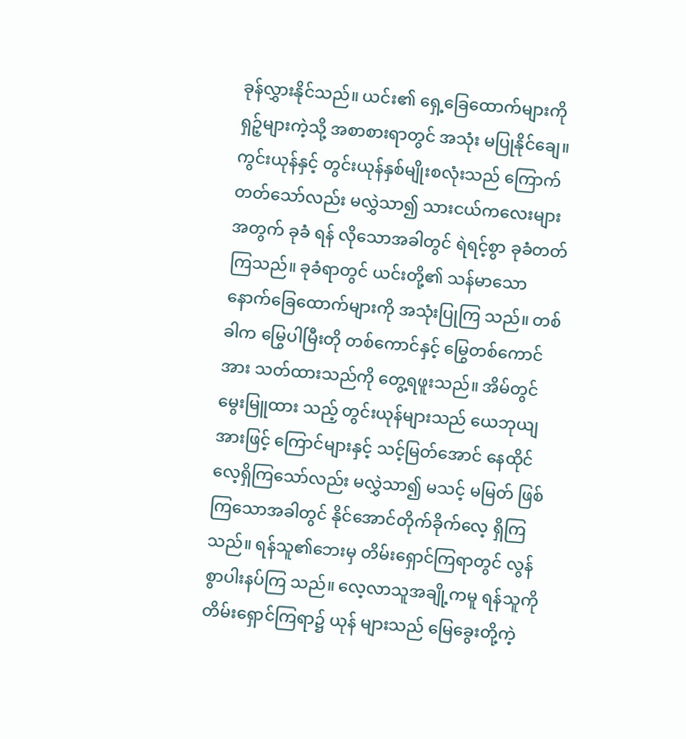ခုန်လွှားနိုင်သည်။ ယင်း၏ ရှေ့ခြေထောက်များကို ရှဉ့်များကဲ့သို့ အစာစားရာတွင် အသုံး မပြုနိုင်ချေ။ ကွင်းယုန်နှင့် တွင်းယုန်နှစ်မျိုးစလုံးသည် ကြောက် တတ်သော်လည်း မလွှဲသာ၍ သားငယ်ကလေးများအတွက် ခုခံ ရန် လိုသောအခါတွင် ရဲရင့်စွာ ခုခံတတ်ကြသည်။ ခုခံရာတွင် ယင်းတို့၏ သန်မာသော နောက်ခြေထောက်များကို အသုံးပြုကြ သည်။ တစ်ခါက မြွေပါမြီးတို တစ်ကောင်နှင့် မြွေတစ်ကောင် အား သတ်ထားသည်ကို တွေ့ရဖူးသည်။ အိမ်တွင် မွေးမြူထား သည့် တွင်းယုန်များသည် ယေဘုယျအားဖြင့် ကြောင်များနှင့် သင့်မြတ်အောင် နေထိုင်လေ့ရှိကြသော်လည်း မလွှဲသာ၍ မသင့် မမြတ် ဖြစ်ကြသောအခါတွင် နိုင်အောင်တိုက်ခိုက်လေ့ ရှိကြ သည်။ ရန်သူ၏ဘေးမှ တိမ်းရှောင်ကြရာတွင် လွန်စွာပါးနပ်ကြ သည်။ လေ့လာသူအချို့ကမူ ရန်သူကို တိမ်းရှောင်ကြရာ၌ ယုန် များသည် မြေခွေးတို့ကဲ့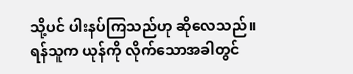သို့ပင် ပါးနပ်ကြသည်ဟု ဆိုလေသည်။ ရန်သူက ယုန်ကို လိုက်သောအခါတွင်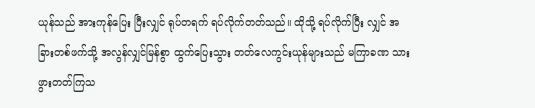ယုန်သည် အားကုန်ပြေး ပြီးလျှင် ရုပ်တရက် ရပ်လိုက်တတ်သည်။ ထိုသို့ ရပ်လိုက်ပြီး လျှင် အခြားတစ်ဖက်သို့ အလွန်လျှင်မြန်စွာ ထွက်ပြေးသွား တတ်လေကွင်းယုန်များသည် မကြာခဏ သားဖွားတတ်ကြသ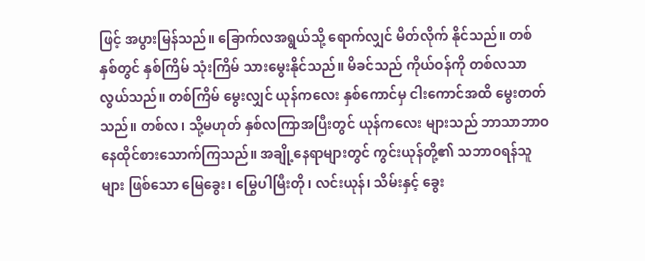ဖြင့် အပွားမြန်သည်။ ခြောက်လအရွယ်သို့ ရောက်လျှင် မိတ်လိုက် နိုင်သည်။ တစ်နှစ်တွင် နှစ်ကြိမ် သုံးကြိမ် သားမွေးနိုင်သည်။ မိခင်သည် ကိုယ်ဝန်ကို တစ်လသာ လွယ်သည်။ တစ်ကြိမ် မွေးလျှင် ယုန်ကလေး နှစ်ကောင်မှ ငါးကောင်အထိ မွေးတတ် သည်။ တစ်လ၊ သို့မဟုတ် နှစ်လကြာအပြီးတွင် ယုန်ကလေး များသည် ဘာသာဘာဝ နေထိုင်စားသောက်ကြသည်။ အချို့နေရာများတွင် ကွင်းယုန်တို့၏ သဘာဝရန်သူများ ဖြစ်သော မြေခွေး၊ မြွေပါမြီးတို၊ လင်းယုန်၊ သိမ်းနှင့် ခွေး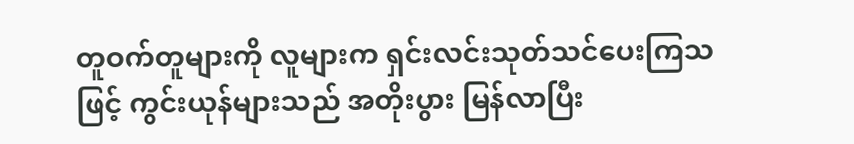တူဝက်တူများကို လူများက ရှင်းလင်းသုတ်သင်ပေးကြသဖြင့် ကွင်းယုန်များသည် အတိုးပွား မြန်လာပြီး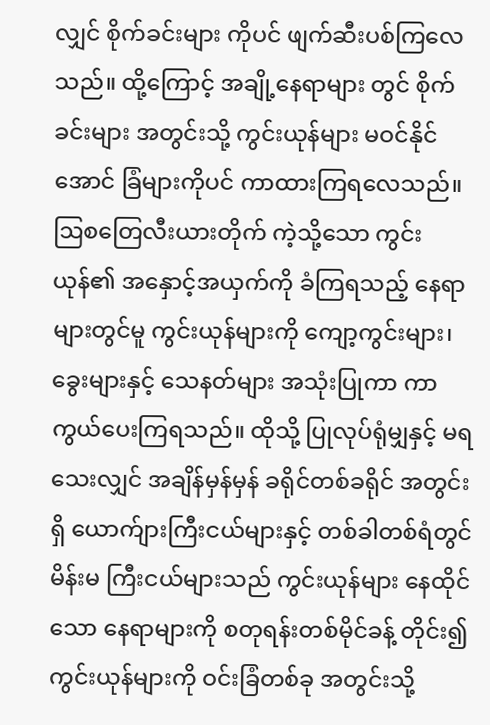လျှင် စိုက်ခင်းများ ကိုပင် ဖျက်ဆီးပစ်ကြလေသည်။ ထို့ကြောင့် အချို့နေရာများ တွင် စိုက်ခင်းများ အတွင်းသို့ ကွင်းယုန်များ မဝင်နိုင်အောင် ခြံများကိုပင် ကာထားကြရလေသည်။ ဩစတြေလီးယားတိုက် ကဲ့သို့သော ကွင်းယုန်၏ အနှောင့်အယှက်ကို ခံကြရသည့် နေရာများတွင်မူ ကွင်းယုန်များကို ကျော့ကွင်းများ၊ ခွေးများနှင့် သေနတ်များ အသုံးပြုကာ ကာကွယ်ပေးကြရသည်။ ထိုသို့ ပြုလုပ်ရုံမျှနှင့် မရသေးလျှင် အချိန်မှန်မှန် ခရိုင်တစ်ခရိုင် အတွင်းရှိ ယောက်ျားကြီးငယ်များနှင့် တစ်ခါတစ်ရံတွင် မိန်းမ ကြီးငယ်များသည် ကွင်းယုန်များ နေထိုင်သော နေရာများကို စတုရန်းတစ်မိုင်ခန့် တိုင်း၍ ကွင်းယုန်များကို ဝင်းခြံတစ်ခု အတွင်းသို့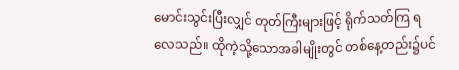မောင်းသွင်းပြီးလျှင် တုတ်ကြီးများဖြင့် ရိုက်သတ်ကြ ရလေသည်။ ထိုကဲ့သို့သောအခါမျိုးတွင် တစ်နေ့တည်း၌ပင်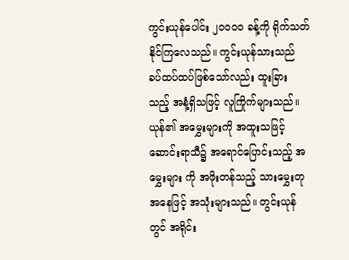ကွင်းယုန်ပေါင်း ၂ဝဝဝဝ ခန့်ကို ရိုက်သတ်နိုင်ကြလေသည်။ ကွင်းယုန်သားသည် ခပ်ထပ်ထပ်ဖြစ်သော်လည်း ထူးခြား သည့် အနံ့ရှိသဖြင့် လူကြိုက်များသည်။ ယုန်၏ အမွှေးများကို အထူးသဖြင့် ဆောင်းရာသီ၌ အရောင်ပြောင်းသည့် အမွှေးများ ကို အဖိုးတန်သည့် သားမွှေးတုအနေဖြင့် အသုံးများသည်။ တွင်းယုန်တွင် အရိုင်း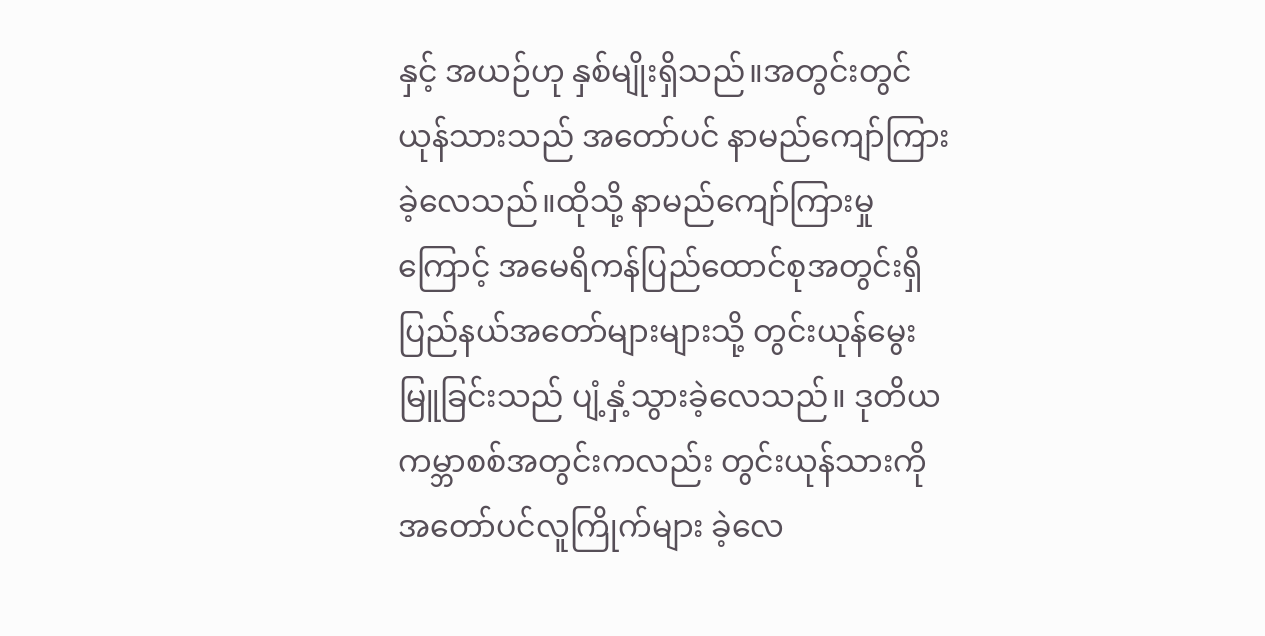နှင့် အယဉ်ဟု နှစ်မျိုးရှိသည်။အတွင်းတွင် ယုန်သားသည် အတော်ပင် နာမည်ကျော်ကြားခဲ့လေသည်။ထိုသို့ နာမည်ကျော်ကြားမှုကြောင့် အမေရိကန်ပြည်ထောင်စုအတွင်းရှိ ပြည်နယ်အတော်များများသို့ တွင်းယုန်မွေးမြူခြင်းသည် ပျံ့နှံ့သွားခဲ့လေသည်။ ဒုတိယကမ္ဘာစစ်အတွင်းကလည်း တွင်းယုန်သားကို အတော်ပင်လူကြိုက်များ ခဲ့လေ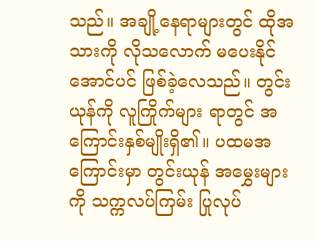သည်။ အချို့နေရာများတွင် ထိုအသားကို လိုသလောက် မပေးနိုင်အောင်ပင် ဖြစ်ခဲ့လေသည်။ တွင်းယုန်ကို လူကြိုက်များ ရာတွင် အကြောင်းနှစ်မျိုးရှိ၏။ ပထမအကြောင်းမှာ တွင်းယုန် အမွှေးများကို သက္ကလပ်ကြမ်း ပြုလုပ်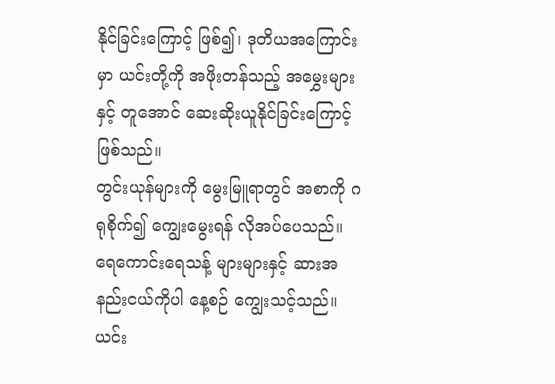နိုင်ခြင်းကြောင့် ဖြစ်၍၊ ဒုတိယအကြောင်းမှာ ယင်းတို့ကို အဖိုးတန်သည့် အမွှေးများနှင့် တူအောင် ဆေးဆိုးယူနိုင်ခြင်းကြောင့် ဖြစ်သည်။
တွင်းယုန်များကို မွေးမြူရာတွင် အစာကို ဂရုစိုက်၍ ကျွေးမွေးရန် လိုအပ်ပေသည်။ ရေကောင်းရေသန့် များများနှင့် ဆားအနည်းငယ်ကိုပါ နေ့စဉ် ကျွေးသင့်သည်။ ယင်း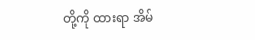တို့ကို ထားရာ အိမ်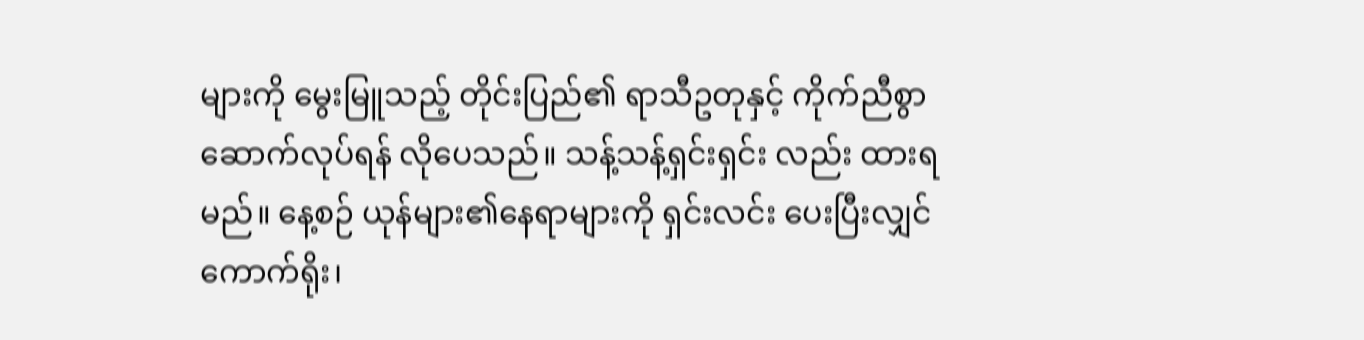များကို မွေးမြူသည့် တိုင်းပြည်၏ ရာသီဥတုနှင့် ကိုက်ညီစွာ ဆောက်လုပ်ရန် လိုပေသည်။ သန့်သန့်ရှင်းရှင်း လည်း ထားရမည်။ နေ့စဉ် ယုန်များ၏နေရာများကို ရှင်းလင်း ပေးပြီးလျှင် ကောက်ရိုး၊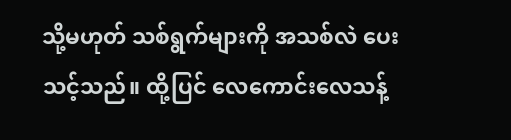သို့မဟုတ် သစ်ရွက်များကို အသစ်လဲ ပေးသင့်သည်။ ထို့ပြင် လေကောင်းလေသန့်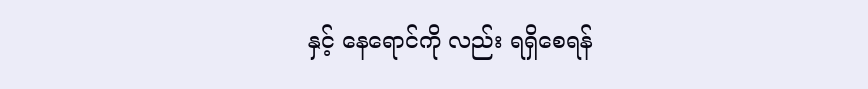နှင့် နေရောင်ကို လည်း ရရှိစေရန်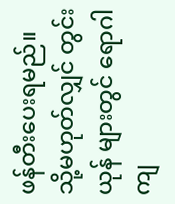ဖန်တီးပေးရမည်။ သို့မဟုတ်လျှင် တွင်းယုန် များတွင် ရောဂါကျ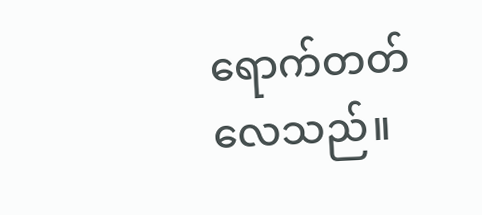ရောက်တတ်လေသည်။